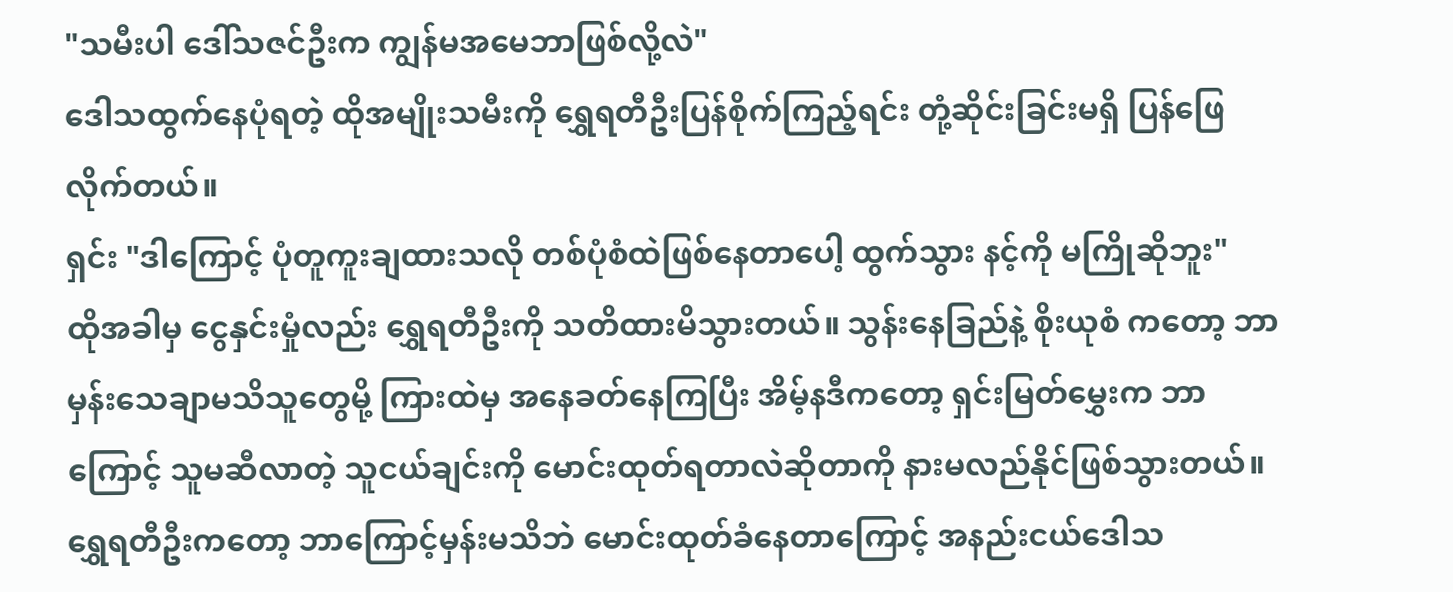"သမီးပါ ဒေါ်သဇင်ဦးက ကျွန်မအမေဘာဖြစ်လို့လဲ"
ဒေါသထွက်နေပုံရတဲ့ ထိုအမျိုးသမီးကို ရွှေရတီဦးပြန်စိုက်ကြည့်ရင်း တုံ့ဆိုင်းခြင်းမရှိ ပြန်ဖြေလိုက်တယ်။
ရှင်း "ဒါကြောင့် ပုံတူကူးချထားသလို တစ်ပုံစံထဲဖြစ်နေတာပေါ့ ထွက်သွား နင့်ကို မကြိုဆိုဘူး"
ထိုအခါမှ ငွေနှင်းမှုံလည်း ရွှေရတီဦးကို သတိထားမိသွားတယ်။ သွန်းနေခြည်နဲ့ စိုးယုစံ ကတော့ ဘာမှန်းသေချာမသိသူတွေမို့ ကြားထဲမှ အနေခတ်နေကြပြီး အိမ့်နဒီကတော့ ရှင်းမြတ်မွှေးက ဘာကြောင့် သူမဆီလာတဲ့ သူငယ်ချင်းကို မောင်းထုတ်ရတာလဲဆိုတာကို နားမလည်နိုင်ဖြစ်သွားတယ်။
ရွှေရတီဦးကတော့ ဘာကြောင့်မှန်းမသိဘဲ မောင်းထုတ်ခံနေတာကြောင့် အနည်းငယ်ဒေါသ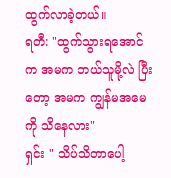ထွက်လာခဲ့တယ်။
ရတီ: "ထွက်သွားရအောင်က အမက ဘယ်သူမို့လဲ ပြီးတော့ အမက ကျွန်မအမေကို သိနေလား"
ရှင်း " သိပ်သိတာပေါ့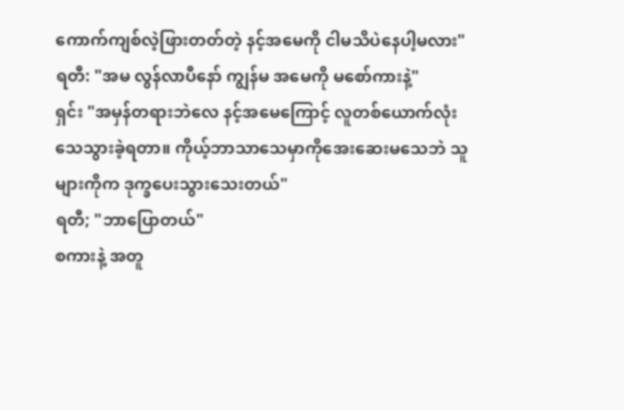ကောက်ကျစ်လဲ့ဖြားတတ်တဲ့ နင့်အမေကို ငါမသိပဲနေပါ့မလား"
ရတီ: "အမ လွန်လာပီနော် ကျွန်မ အမေကို မစော်ကားနဲ့"
ရှင်း "အမှန်တရားဘဲလေ နင့်အမေကြောင့် လူတစ်ယောက်လုံးသေသွားခဲ့ရတာ။ ကိုယ့်ဘာသာသေမှာကိုအေးဆေးမသေဘဲ သူများကိုက ဒုက္ခပေးသွားသေးတယ်"
ရတီ; "ဘာပြောတယ်"
စကားနဲ့ အတူ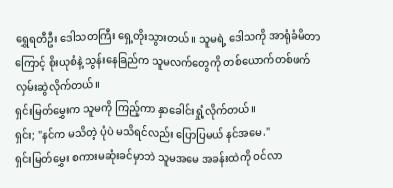ရွှေရတီဦး ဒေါသတကြီး ရှေ့တိုးသွားတယ်။ သူမရဲ့ ဒေါသကို အာရုံခံမိတာကြောင့် စိုးယုစံနဲ့ သွန်းနေခြည်က သူမလက်တွေကို တစ်ယောက်တစ်ဖက်လှမ်းဆွဲလိုက်တယ်။
ရှင်းမြတ်မွှေးက သူမကို ကြည့်ကာ နှာခေါင်းရှုံ့လိုက်တယ်။
ရှင်း; "နင်က မသိတဲ့ ပုံပဲ မသိရင်လည်း ပြောပြမယ် နင်အမေ."
ရှင်းမြတ်မွှေး စကားမဆုံးခင်မှာဘဲ သူမအမေ အခန်းထဲကို ဝင်လာ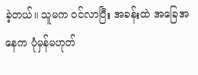ခဲ့တယ်။ သူမက ဝင်လာပြီး အခန်းထဲ အခြေအနေက ပုံမှန်မဟုတ်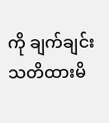ကို ချက်ချင်းသတိထားမိ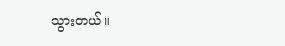သွားတယ်။